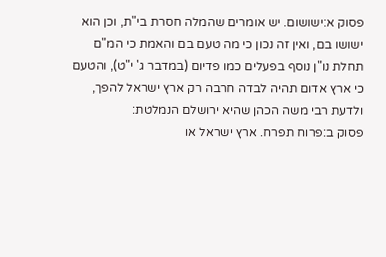פסוק א:ישושום. יש אומרים שהמלה חסרת בי"ת, וכן הוא ישושו בם, ואין זה נכון כי מה טעם בם והאמת כי המ"ם תחלת נו"ן נוסף בפעלים כמו פדיום (במדבר ג' י"ט), והטעם כי ארץ אדום תהיה לבדה חרבה רק ארץ ישראל להפך, ולדעת רבי משה הכהן שהיא ירושלם הנמלטת:
פסוק ב:פרוח תפרח. ארץ ישראל או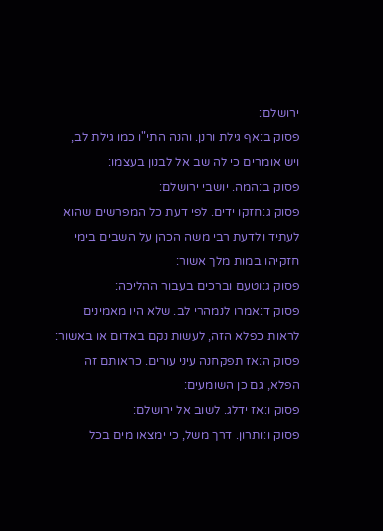ירושלם:
פסוק ב:אף גילת ורנן. והנה התי"ו כמו גילת לב, ויש אומרים כי לה שב אל לבנון בעצמו:
פסוק ב:המה. יושבי ירושלם:
פסוק ג:חזקו ידים. לפי דעת כל המפרשים שהוא לעתיד ולדעת רבי משה הכהן על השבים בימי חזקיהו במות מלך אשור:
פסוק ג:וטעם וברכים בעבור ההליכה:
פסוק ד:אמרו לנמהרי לב. שלא היו מאמינים לראות כפלא הזה, לעשות נקם באדום או באשור:
פסוק ה:אז תפקחנה עיני עורים. כראותם זה הפלא, גם כן השומעים:
פסוק ו:אז ידלג. לשוב אל ירושלם:
פסוק ו:ותרון. דרך משל, כי ימצאו מים בכל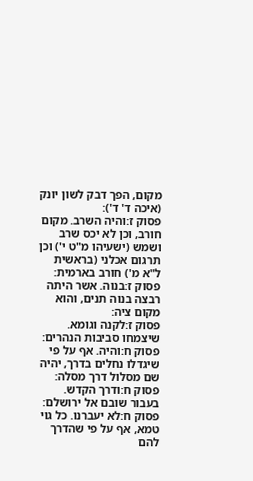מקום, הפך דבק לשון יונק (איכה ד' ד'):
פסוק ז:והיה השרב. מקום חורב, וכן לא יכס שרב ושמש (ישעיהו מ"ט י') וכן תרגום אכלני (בראשית ל"א מ') חורב בארמית:
פסוק ז:בנוה. אשר היתה רבצה בנוה תנים, והוא מקום ציה:
פסוק ז:לקנה וגומא. שיצמחו סביבות הנהרים:
פסוק ח:והיה. אף על פי שיגדלו נחלים בדרך, יהיה שם מסלול דרך מסלה:
פסוק ח:ודרך הקדש. בעבור שובם אל ירושלם:
פסוק ח:לא יעברנו. כל גוי טמא, אף על פי שהדרך להם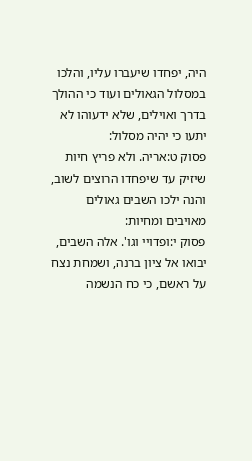היה, יפחדו שיעברו עליו, והלכו במסלול הגאולים ועוד כי ההולך בדרך ואוילים, שלא ידעוהו לא יתעו כי יהיה מסלול:
פסוק ט:אריה. ולא פריץ חיות שיזיק עד שיפחדו הרוצים לשוב, והנה ילכו השבים גאולים מאויבים ומחיות:
פסוק י:ופדויי וגו'. אלה השבים, יבואו אל ציון ברנה, ושמחת נצח על ראשם, כי כח הנשמה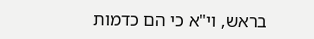בראש, וי"א כי הם כדמות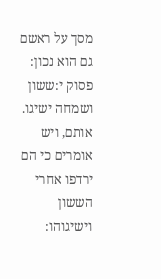מסך על ראשם גם הוא נכון:
פסוק י:ששון ושמחה ישיגו. אותם, ויש אומרים כי הם ירדפו אחרי הששון וישיגוהו: